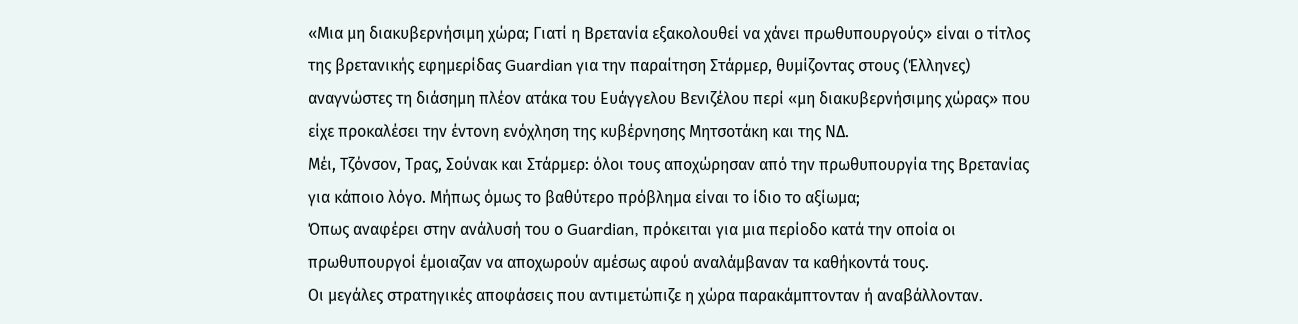«Μια μη διακυβερνήσιμη χώρα; Γιατί η Βρετανία εξακολουθεί να χάνει πρωθυπουργούς» είναι ο τίτλος της βρετανικής εφημερίδας Guardian για την παραίτηση Στάρμερ, θυμίζοντας στους (Έλληνες) αναγνώστες τη διάσημη πλέον ατάκα του Ευάγγελου Βενιζέλου περί «μη διακυβερνήσιμης χώρας» που είχε προκαλέσει την έντονη ενόχληση της κυβέρνησης Μητσοτάκη και της ΝΔ.
Μέι, Τζόνσον, Τρας, Σούνακ και Στάρμερ: όλοι τους αποχώρησαν από την πρωθυπουργία της Βρετανίας για κάποιο λόγο. Μήπως όμως το βαθύτερο πρόβλημα είναι το ίδιο το αξίωμα;
Όπως αναφέρει στην ανάλυσή του ο Guardian, πρόκειται για μια περίοδο κατά την οποία οι πρωθυπουργοί έμοιαζαν να αποχωρούν αμέσως αφού αναλάμβαναν τα καθήκοντά τους.
Οι μεγάλες στρατηγικές αποφάσεις που αντιμετώπιζε η χώρα παρακάμπτονταν ή αναβάλλονταν.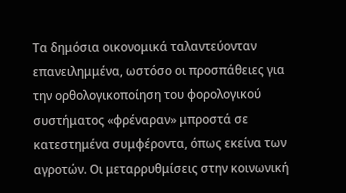Τα δημόσια οικονομικά ταλαντεύονταν επανειλημμένα, ωστόσο οι προσπάθειες για την ορθολογικοποίηση του φορολογικού συστήματος «φρέναραν» μπροστά σε κατεστημένα συμφέροντα, όπως εκείνα των αγροτών. Οι μεταρρυθμίσεις στην κοινωνική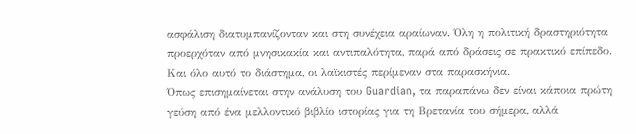ασφάλιση διατυμπανίζονταν και στη συνέχεια αραίωναν. Όλη η πολιτική δραστηριότητα προερχόταν από μνησικακία και αντιπαλότητα, παρά από δράσεις σε πρακτικό επίπεδο. Και όλο αυτό το διάστημα, οι λαϊκιστές περίμεναν στα παρασκήνια.
Όπως επισημαίνεται στην ανάλυση του Guardian, τα παραπάνω δεν είναι κάποια πρώτη γεύση από ένα μελλοντικό βιβλίο ιστορίας για τη Βρετανία του σήμερα, αλλά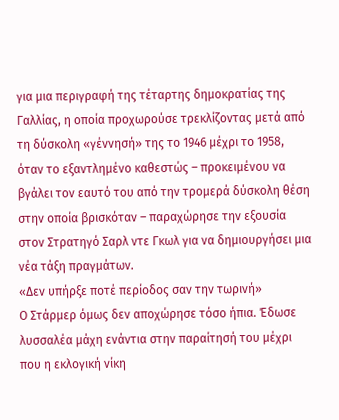για μια περιγραφή της τέταρτης δημοκρατίας της Γαλλίας, η οποία προχωρούσε τρεκλίζοντας μετά από τη δύσκολη «γέννησή» της το 1946 μέχρι το 1958, όταν το εξαντλημένο καθεστώς – προκειμένου να βγάλει τον εαυτό του από την τρομερά δύσκολη θέση στην οποία βρισκόταν – παραχώρησε την εξουσία στον Στρατηγό Σαρλ ντε Γκωλ για να δημιουργήσει μια νέα τάξη πραγμάτων.
«Δεν υπήρξε ποτέ περίοδος σαν την τωρινή»
Ο Στάρμερ όμως δεν αποχώρησε τόσο ήπια. Έδωσε λυσσαλέα μάχη ενάντια στην παραίτησή του μέχρι που η εκλογική νίκη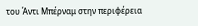του Άντι Μπέρναμ στην περιφέρεια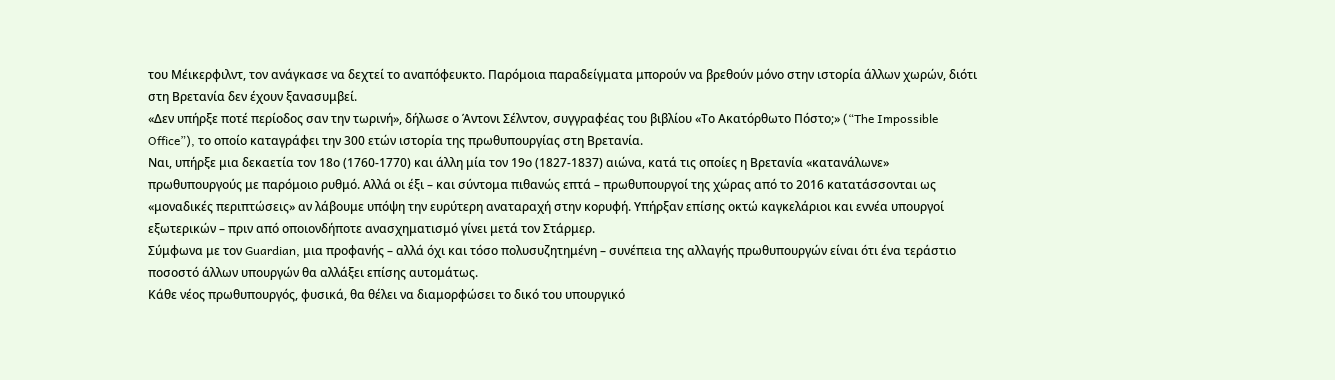του Μέικερφιλντ, τον ανάγκασε να δεχτεί το αναπόφευκτο. Παρόμοια παραδείγματα μπορούν να βρεθούν μόνο στην ιστορία άλλων χωρών, διότι στη Βρετανία δεν έχουν ξανασυμβεί.
«Δεν υπήρξε ποτέ περίοδος σαν την τωρινή», δήλωσε ο Άντονι Σέλντον, συγγραφέας του βιβλίου «Το Ακατόρθωτο Πόστο;» (“The Impossible Office”), το οποίο καταγράφει την 300 ετών ιστορία της πρωθυπουργίας στη Βρετανία.
Ναι, υπήρξε μια δεκαετία τον 18ο (1760-1770) και άλλη μία τον 19ο (1827-1837) αιώνα, κατά τις οποίες η Βρετανία «κατανάλωνε» πρωθυπουργούς με παρόμοιο ρυθμό. Αλλά οι έξι – και σύντομα πιθανώς επτά – πρωθυπουργοί της χώρας από το 2016 κατατάσσονται ως «μοναδικές περιπτώσεις» αν λάβουμε υπόψη την ευρύτερη αναταραχή στην κορυφή. Υπήρξαν επίσης οκτώ καγκελάριοι και εννέα υπουργοί εξωτερικών – πριν από οποιονδήποτε ανασχηματισμό γίνει μετά τον Στάρμερ.
Σύμφωνα με τον Guardian, μια προφανής – αλλά όχι και τόσο πολυσυζητημένη – συνέπεια της αλλαγής πρωθυπουργών είναι ότι ένα τεράστιο ποσοστό άλλων υπουργών θα αλλάξει επίσης αυτομάτως.
Κάθε νέος πρωθυπουργός, φυσικά, θα θέλει να διαμορφώσει το δικό του υπουργικό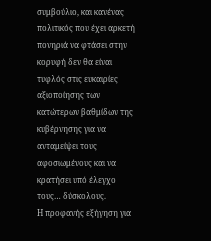συμβούλιο, και κανένας πολιτικός που έχει αρκετή πονηριά να φτάσει στην κορυφή δεν θα είναι τυφλός στις ευκαιρίες αξιοποίησης των κατώτερων βαθμίδων της κυβέρνησης για να ανταμείψει τους αφοσιωμένους και να κρατήσει υπό έλεγχο τους… δύσκολους.
Η προφανής εξήγηση για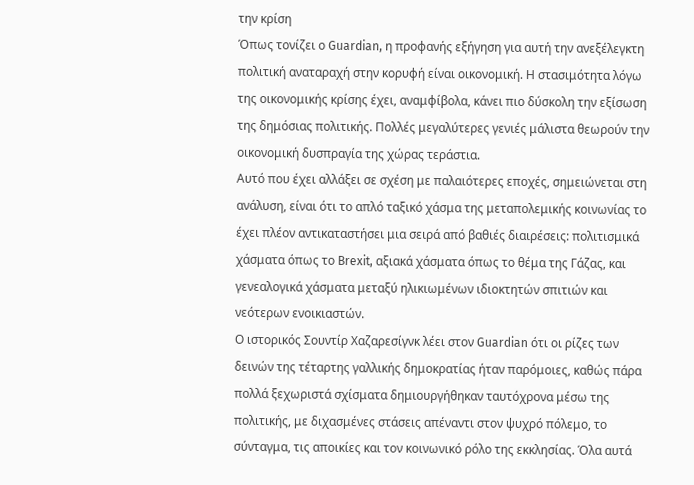την κρίση
Όπως τονίζει ο Guardian, η προφανής εξήγηση για αυτή την ανεξέλεγκτη πολιτική αναταραχή στην κορυφή είναι οικονομική. Η στασιμότητα λόγω της οικονομικής κρίσης έχει, αναμφίβολα, κάνει πιο δύσκολη την εξίσωση της δημόσιας πολιτικής. Πολλές μεγαλύτερες γενιές μάλιστα θεωρούν την οικονομική δυσπραγία της χώρας τεράστια.
Αυτό που έχει αλλάξει σε σχέση με παλαιότερες εποχές, σημειώνεται στη ανάλυση, είναι ότι το απλό ταξικό χάσμα της μεταπολεμικής κοινωνίας το έχει πλέον αντικαταστήσει μια σειρά από βαθιές διαιρέσεις: πολιτισμικά χάσματα όπως το Brexit, αξιακά χάσματα όπως το θέμα της Γάζας, και γενεαλογικά χάσματα μεταξύ ηλικιωμένων ιδιοκτητών σπιτιών και νεότερων ενοικιαστών.
Ο ιστορικός Σουντίρ Χαζαρεσίγνκ λέει στον Guardian ότι οι ρίζες των δεινών της τέταρτης γαλλικής δημοκρατίας ήταν παρόμοιες, καθώς πάρα πολλά ξεχωριστά σχίσματα δημιουργήθηκαν ταυτόχρονα μέσω της πολιτικής, με διχασμένες στάσεις απέναντι στον ψυχρό πόλεμο, το σύνταγμα, τις αποικίες και τον κοινωνικό ρόλο της εκκλησίας. Όλα αυτά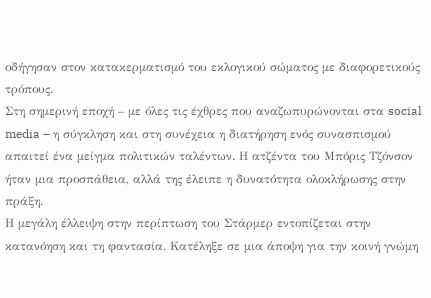οδήγησαν στον κατακερματισμό του εκλογικού σώματος με διαφορετικούς τρόπους.
Στη σημερινή εποχή – με όλες τις έχθρες που αναζωπυρώνονται στα social media – η σύγκληση και στη συνέχεια η διατήρηση ενός συνασπισμού απαιτεί ένα μείγμα πολιτικών ταλέντων. Η ατζέντα του Μπόρις Τζόνσον ήταν μια προσπάθεια, αλλά της έλειπε η δυνατότητα ολοκλήρωσης στην πράξη.
Η μεγάλη έλλειψη στην περίπτωση του Στάρμερ εντοπίζεται στην κατανόηση και τη φαντασία. Κατέληξε σε μια άποψη για την κοινή γνώμη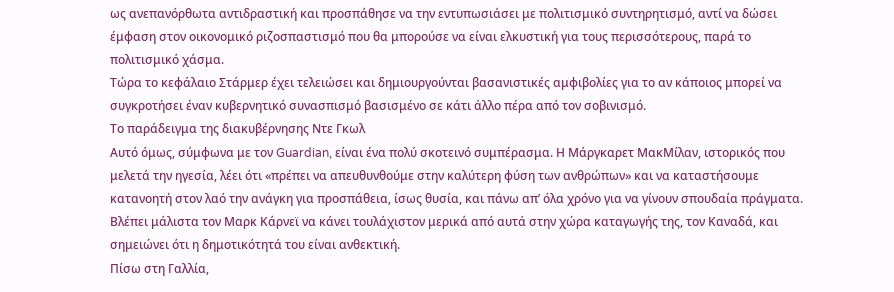ως ανεπανόρθωτα αντιδραστική και προσπάθησε να την εντυπωσιάσει με πολιτισμικό συντηρητισμό, αντί να δώσει έμφαση στον οικονομικό ριζοσπαστισμό που θα μπορούσε να είναι ελκυστική για τους περισσότερους, παρά το πολιτισμικό χάσμα.
Τώρα το κεφάλαιο Στάρμερ έχει τελειώσει και δημιουργούνται βασανιστικές αμφιβολίες για το αν κάποιος μπορεί να συγκροτήσει έναν κυβερνητικό συνασπισμό βασισμένο σε κάτι άλλο πέρα από τον σοβινισμό.
Το παράδειγμα της διακυβέρνησης Ντε Γκωλ
Αυτό όμως, σύμφωνα με τον Guardian, είναι ένα πολύ σκοτεινό συμπέρασμα. Η Μάργκαρετ ΜακΜίλαν, ιστορικός που μελετά την ηγεσία, λέει ότι «πρέπει να απευθυνθούμε στην καλύτερη φύση των ανθρώπων» και να καταστήσουμε κατανοητή στον λαό την ανάγκη για προσπάθεια, ίσως θυσία, και πάνω απ’ όλα χρόνο για να γίνουν σπουδαία πράγματα. Βλέπει μάλιστα τον Μαρκ Κάρνεϊ να κάνει τουλάχιστον μερικά από αυτά στην χώρα καταγωγής της, τον Καναδά, και σημειώνει ότι η δημοτικότητά του είναι ανθεκτική.
Πίσω στη Γαλλία,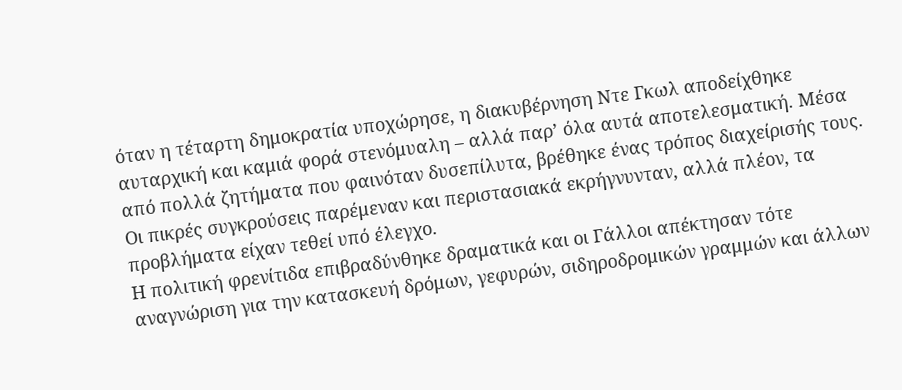όταν η τέταρτη δημοκρατία υποχώρησε, η διακυβέρνηση Ντε Γκωλ αποδείχθηκε αυταρχική και καμιά φορά στενόμυαλη – αλλά παρ’ όλα αυτά αποτελεσματική. Μέσα από πολλά ζητήματα που φαινόταν δυσεπίλυτα, βρέθηκε ένας τρόπος διαχείρισής τους. Οι πικρές συγκρούσεις παρέμεναν και περιστασιακά εκρήγνυνταν, αλλά πλέον, τα προβλήματα είχαν τεθεί υπό έλεγχο.
Η πολιτική φρενίτιδα επιβραδύνθηκε δραματικά και οι Γάλλοι απέκτησαν τότε αναγνώριση για την κατασκευή δρόμων, γεφυρών, σιδηροδρομικών γραμμών και άλλων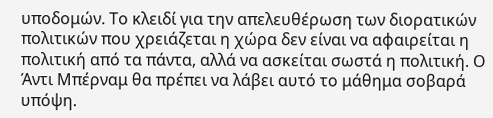υποδομών. Το κλειδί για την απελευθέρωση των διορατικών πολιτικών που χρειάζεται η χώρα δεν είναι να αφαιρείται η πολιτική από τα πάντα, αλλά να ασκείται σωστά η πολιτική. Ο Άντι Μπέρναμ θα πρέπει να λάβει αυτό το μάθημα σοβαρά υπόψη.